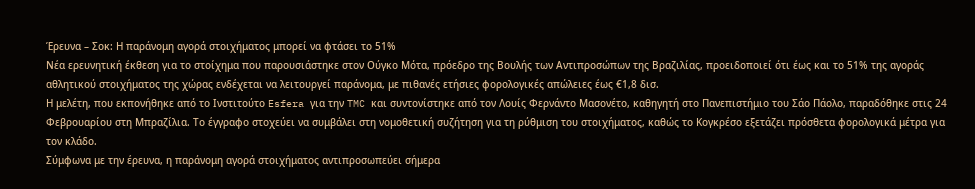Έρευνα – Σοκ: Η παράνομη αγορά στοιχήματος μπορεί να φτάσει το 51%
Νέα ερευνητική έκθεση για το στοίχημα που παρουσιάστηκε στον Ούγκο Μότα, πρόεδρο της Βουλής των Αντιπροσώπων της Βραζιλίας, προειδοποιεί ότι έως και το 51% της αγοράς αθλητικού στοιχήματος της χώρας ενδέχεται να λειτουργεί παράνομα, με πιθανές ετήσιες φορολογικές απώλειες έως €1,8 δισ.
Η μελέτη, που εκπονήθηκε από το Ινστιτούτο Esfera για την TMC και συντονίστηκε από τον Λουίς Φερνάντο Μασονέτο, καθηγητή στο Πανεπιστήμιο του Σάο Πάολο, παραδόθηκε στις 24 Φεβρουαρίου στη Μπραζίλια. Το έγγραφο στοχεύει να συμβάλει στη νομοθετική συζήτηση για τη ρύθμιση του στοιχήματος, καθώς το Κογκρέσο εξετάζει πρόσθετα φορολογικά μέτρα για τον κλάδο.
Σύμφωνα με την έρευνα, η παράνομη αγορά στοιχήματος αντιπροσωπεύει σήμερα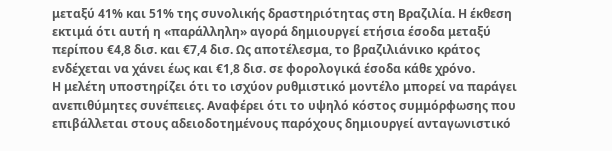μεταξύ 41% και 51% της συνολικής δραστηριότητας στη Βραζιλία. Η έκθεση εκτιμά ότι αυτή η «παράλληλη» αγορά δημιουργεί ετήσια έσοδα μεταξύ περίπου €4,8 δισ. και €7,4 δισ. Ως αποτέλεσμα, το βραζιλιάνικο κράτος ενδέχεται να χάνει έως και €1,8 δισ. σε φορολογικά έσοδα κάθε χρόνο.
Η μελέτη υποστηρίζει ότι το ισχύον ρυθμιστικό μοντέλο μπορεί να παράγει ανεπιθύμητες συνέπειες. Αναφέρει ότι το υψηλό κόστος συμμόρφωσης που επιβάλλεται στους αδειοδοτημένους παρόχους δημιουργεί ανταγωνιστικό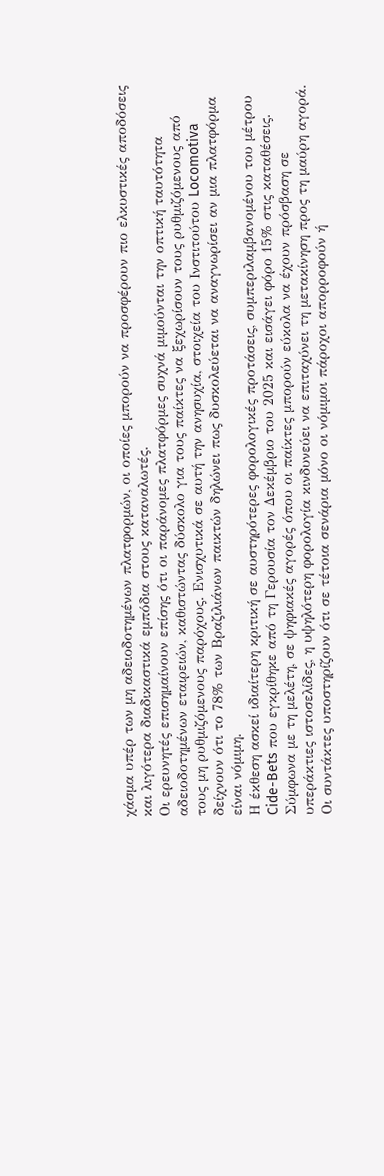χάσμα υπέρ των μη αδειοδοτημένων πλατφορμών, οι οποίες μπορούν να προσφέρουν πιο ελκυστικές αποδόσεις και λιγότερα διαδικαστικά εμπόδια στους καταναλωτές.
Οι ερευνητές επισημαίνουν επίσης ότι οι παράνομες πλατφόρμες συχνά μιμούνται την οπτική ταυτότητα αδειοδοτημένων εταιρειών, καθιστώντας δύσκολο για τους παίκτες να ξεχωρίσουν τους ρυθμιζόμενους από τους μη ρυθμιζόμενους παρόχους. Ενισχυτικά σε αυτή την ανησυχία, στοιχεία του Ινστιτούτου Locomotiva δείχνουν ότι το 78% των Βραζιλιάνων παικτών δηλώνει πως δυσκολεύεται να αναγνωρίσει αν μια πλατφόρμα είναι νόμιμη.
Η έκθεση ασκεί ιδιαίτερη κριτική σε αυστηρότερες φορολογικές προτάσεις, συμπεριλαμβανομένου του μέτρου Cide-Bets που εγκρίθηκε από τη Γερουσία τον Δεκέμβριο του 2025 και εισάγει φόρο 15% στις καταθέσεις. Σύμφωνα με τη μελέτη, σε ψηφιακές αγορές όπου οι παίκτες μπορούν εύκολα να έχουν πρόσβαση σε υπεράκτιες ιστοσελίδες, η υψηλότερη φορολογία κινδυνεύει να επιταχύνει τη μετακίνηση προς τη μαύρη αγορά.
Οι συντάκτες υποστηρίζουν ότι σε τέτοια σενάρια μόνο οι νόμιμοι πάροχοι απορροφούν ή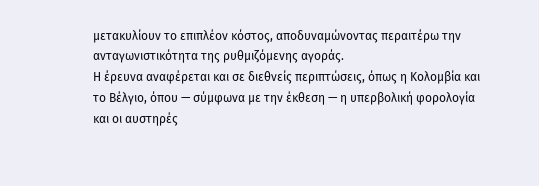μετακυλίουν το επιπλέον κόστος, αποδυναμώνοντας περαιτέρω την ανταγωνιστικότητα της ρυθμιζόμενης αγοράς.
Η έρευνα αναφέρεται και σε διεθνείς περιπτώσεις, όπως η Κολομβία και το Βέλγιο, όπου — σύμφωνα με την έκθεση — η υπερβολική φορολογία και οι αυστηρές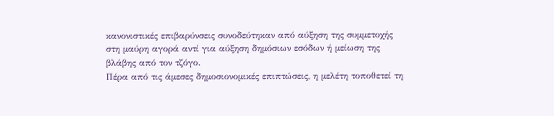κανονιστικές επιβαρύνσεις συνοδεύτηκαν από αύξηση της συμμετοχής στη μαύρη αγορά αντί για αύξηση δημόσιων εσόδων ή μείωση της βλάβης από τον τζόγο.
Πέρα από τις άμεσες δημοσιονομικές επιπτώσεις, η μελέτη τοποθετεί τη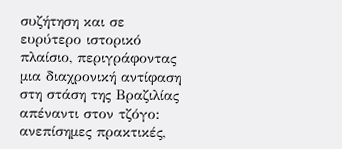συζήτηση και σε ευρύτερο ιστορικό πλαίσιο, περιγράφοντας μια διαχρονική αντίφαση στη στάση της Βραζιλίας απέναντι στον τζόγο: ανεπίσημες πρακτικές,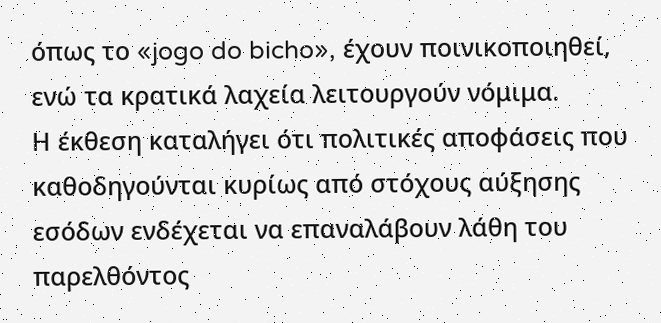όπως το «jogo do bicho», έχουν ποινικοποιηθεί, ενώ τα κρατικά λαχεία λειτουργούν νόμιμα.
Η έκθεση καταλήγει ότι πολιτικές αποφάσεις που καθοδηγούνται κυρίως από στόχους αύξησης εσόδων ενδέχεται να επαναλάβουν λάθη του παρελθόντος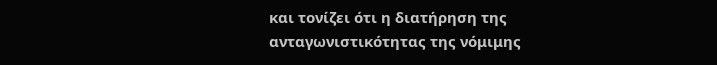και τονίζει ότι η διατήρηση της ανταγωνιστικότητας της νόμιμης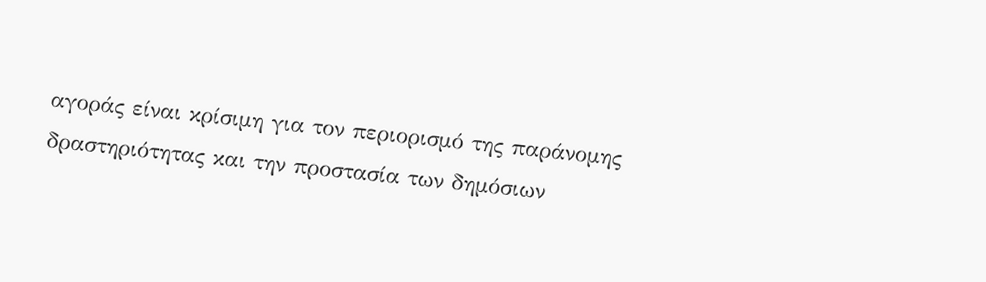αγοράς είναι κρίσιμη για τον περιορισμό της παράνομης δραστηριότητας και την προστασία των δημόσιων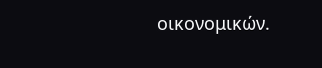οικονομικών.